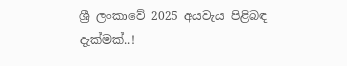ශ්‍රී ලංකාවේ 2025 අයවැය පිළිබඳ දැක්මක්..!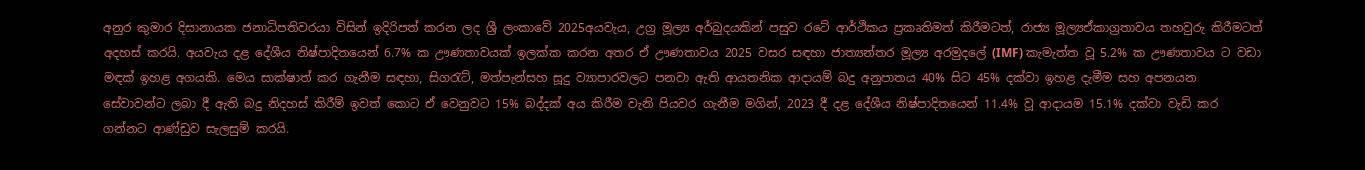අනුර කුමාර දිසානායක ජනාධිපතිවරයා විසින් ඉදිරිපත් කරන ලද ශ්‍රී ලංකාවේ 2025අයවැය, උග්‍ර මූල්‍ය අර්බුදයකින් පසුව රටේ ආර්ථිකය ප්‍රකෘතිමත් කිරීමටත්, රාජ්‍ය මූල්‍යඒකාග්‍රතාවය තහවුරු කිරීමටත් අදහස් කරයි. අයවැය දළ දේශීය නිෂ්පාදිතයෙන් 6.7% ක ඌණතාවයක් ඉලක්ක කරන අතර ඒ ඌණතාවය 2025 වසර සඳහා ජාත්‍යන්තර මූල්‍ය අරමුදලේ (IMF) කැමැත්ත වූ 5.2% ක ඌණතාවය ට වඩා මඳක් ඉහළ අගයකි. මෙය සාක්ෂාත් කර ගැනීම සඳහා, සිගරැට්, මත්පැන්සහ සූදු ව්‍යාපාරවලට පනවා ඇති ආයතනික ආදායම් බදු අනුපාතය 40% සිට 45% දක්වා ඉහළ දැමීම සහ අපනයන සේවාවන්ට ලබා දී ඇති බදු නිදහස් කිරීම් ඉවත් කොට ඒ වෙනුවට 15% බද්දක් අය කිරීම වැනි පියවර ගැනීම මගින්, 2023 දී දළ දේශීය නිෂ්පාදිතයෙන් 11.4% වූ ආදායම 15.1% දක්වා වැඩි කර ගන්නට ආණ්ඩුව සැලසුම් කරයි.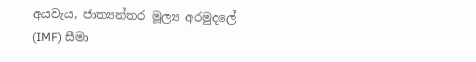අයවැය, ජාත්‍යන්තර මූල්‍ය අරමුදලේ (IMF) සීමා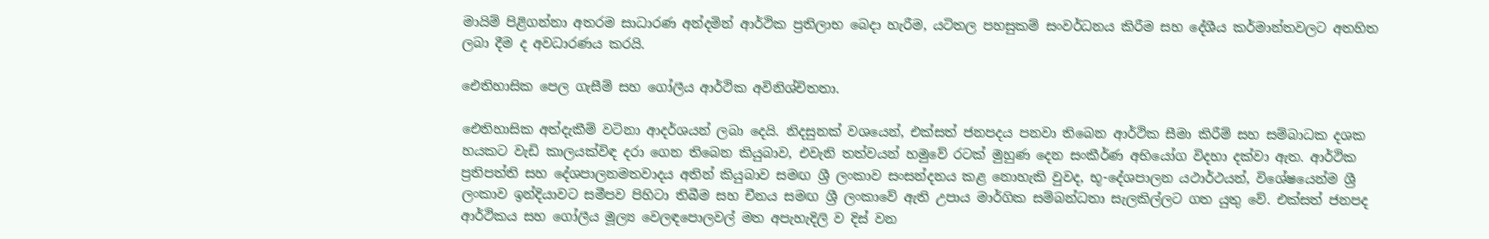මායිම් පිළිගන්නා අතරම සාධාරණ අන්දමින් ආර්ථික ප්‍රතිලාභ බෙදා හැරීම, යටිතල පහසුකම් සංවර්ධනය කිරීම සහ දේශීය කර්මාන්තවලට අතහිත ලබා දීම ද අවධාරණය කරයි.

ඓතිහාසික පෙල ගැසීම් සහ ගෝලීය ආර්ථික අවිනිශ්චිතතා.

ඓතිහාසික අත්දැකීම් වටිනා ආදර්ශයන් ලබා දෙයි. නිදසුනක් වශයෙන්, එක්සත් ජනපදය පනවා තිබෙන ආර්ථික සීමා කිරීම් සහ සම්බාධක දශක හයකට වැඩි කාලයක්විඳ දරා ගෙන තිබෙන කියුබාව, එවැනි තත්වයන් හමුවේ රටක් මුහුණ දෙන සංකීර්ණ අභියෝග විදහා දක්වා ඇත. ආර්ථික ප්‍රතිපත්ති සහ දේශපාලනමතවාදය අතින් කියුබාව සමඟ ශ්‍රී ලංකාව සංසන්දනය කළ නොහැකි වුවද, භූ-දේශපාලන යථාර්ථයන්, විශේෂයෙන්ම ශ්‍රී ලංකාව ඉන්දියාවට සමීපව පිහිටා තිබීම සහ චීනය සමඟ ශ්‍රී ලංකාවේ ඇති උපාය මාර්ගික සම්බන්ධතා සැලකිල්ලට ගත යුතු වේ. එක්සත් ජනපද ආර්ථිකය සහ ගෝලීය මූල්‍ය වෙලඳපොලවල් මත අපැහැදිලි ව දිස් වන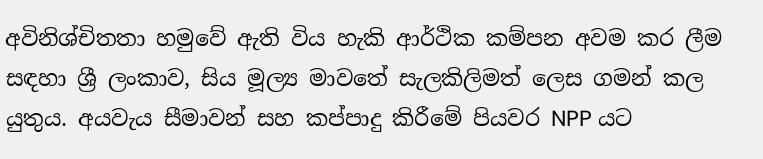අවිනිශ්චිතතා හමුවේ ඇති විය හැකි ආර්ථික කම්පන අවම කර ලීම සඳහා ශ්‍රී ලංකාව, සිය මූල්‍ය මාවතේ සැලකිලිමත් ලෙස ගමන් කල යුතුය. අයවැය සීමාවන් සහ කප්පාදු කිරීමේ පියවර NPP යට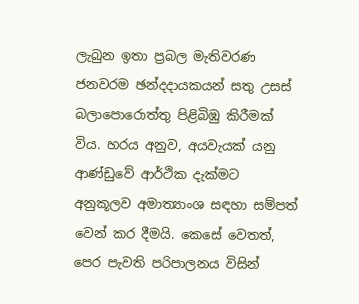ලැබුන ඉතා ප්‍රබල මැතිවරණ ජනවරම ඡන්දදායකයන් සතු උසස් බලාපොරොත්තු පිළිබිඹු කිරීමක් විය. හරය අනුව, අයවැයක් යනු ආණ්ඩුවේ ආර්ථික දැක්මට අනුකූලව අමාත්‍යාංශ සඳහා සම්පත් වෙන් කර දීමයි. කෙසේ වෙතත්, පෙර පැවති පරිපාලනය විසින්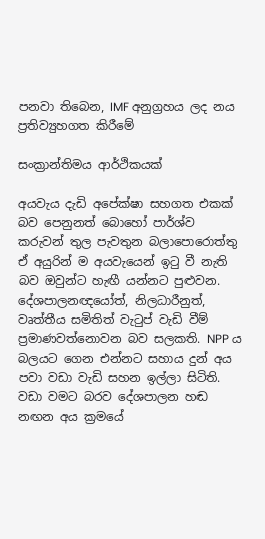පනවා තිබෙන, IMF අනුග්‍රහය ලද නය ප්‍රතිව්‍යුහගත කිරීමේ

සංක්‍රාන්තිමය ආර්ථිකයක්

අයවැය දැඩි අපේක්ෂා සහගත එකක් බව පෙනුනත් බොහෝ පාර්ශ්ව කරුවන් තුල පැවතුන බලාපොරොත්තු ඒ අයුරින් ම අයවැයෙන් ඉටු වී නැති බව ඔවුන්ට හැඟී යන්නට පුළුවන. දේශපාලනඥයෝත්, නිලධාරීනුත්, වෘත්තීය සමිතිත් වැටුප් වැඩි වීම් ප්‍රමාණවත්නොවන බව සලකති. NPP ය බලයට ගෙන එන්නට සහාය දුන් අය පවා වඩා වැඩි සහන ඉල්ලා සිටිති. වඩා වමට බරව දේශපාලන හඬ නඟන අය ක්‍රමයේ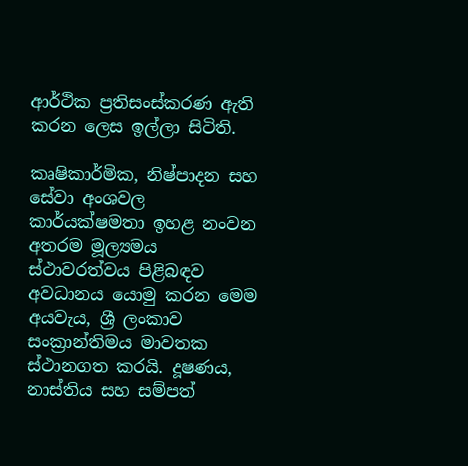ආර්ථික ප්‍රතිසංස්කරණ ඇති කරන ලෙස ඉල්ලා සිටිති.

කෘෂිකාර්මික, නිෂ්පාදන සහ සේවා අංශවල කාර්යක්ෂමතා ඉහළ නංවන අතරම මූල්‍යමය ස්ථාවරත්වය පිළිබඳව අවධානය යොමු කරන මෙම අයවැය, ශ්‍රී ලංකාව සංක්‍රාන්තිමය මාවතක ස්ථානගත කරයි. දූෂණය, නාස්තිය සහ සම්පත්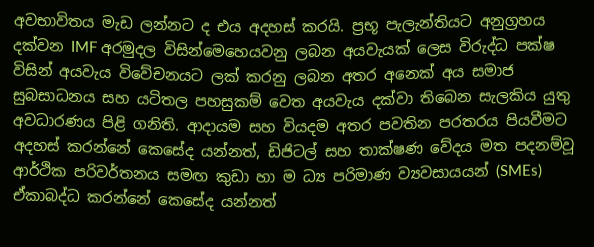අවභාවිතය මැඩ ලන්නට ද එය අදහස් කරයි. ප්‍රභූ පැලැන්තියට අනුග්‍රහය දක්වන IMF අරමුදල විසින්මෙහෙයවනු ලබන අයවැයක් ලෙස විරුද්ධ පක්ෂ විසින් අයවැය විවේචනයට ලක් කරනු ලබන අතර අනෙක් අය සමාජ සුබසාධනය සහ යටිතල පහසුකම් වෙත අයවැය දක්වා තිබෙන සැලකිය යුතු අවධාරණය පිළි ගනිති. ආදායම සහ වියදම අතර පවතින පරතරය පියවීමට අදහස් කරන්නේ කෙසේද යන්නත්, ඩිජිටල් සහ තාක්ෂණ වේදය මත පදනම්වූ ආර්ථික පරිවර්තනය සමඟ කුඩා හා ම ධ්‍ය පරිමාණ ව්‍යවසායයන් (SMEs) ඒකාබද්ධ කරන්නේ කෙසේද යන්නත්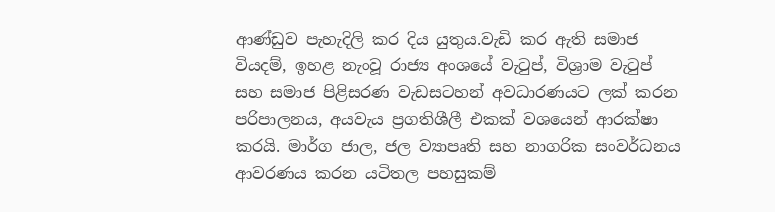ආණ්ඩුව පැහැදිලි කර දිය යුතුය.වැඩි කර ඇති සමාජ වියදම්, ඉහළ නැංවූ රාජ්‍ය අංශයේ වැටුප්, විශ්‍රාම වැටුප් සහ සමාජ පිළිසරණ වැඩසටහන් අවධාරණයට ලක් කරන පරිපාලනය, අයවැය ප්‍රගතිශීලී එකක් වශයෙන් ආරක්ෂා කරයි. මාර්ග ජාල, ජල ව්‍යාපෘති සහ නාගරික සංවර්ධනය ආවරණය කරන යටිතල පහසුකම්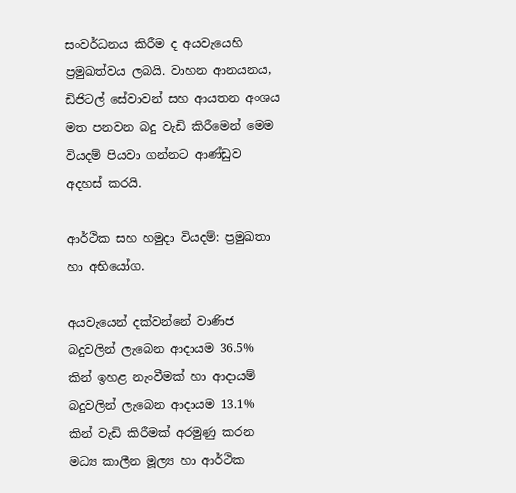සංවර්ධනය කිරීම ද අයවැයෙහි ප්‍රමුඛත්වය ලබයි. වාහන ආනයනය, ඩිජිටල් සේවාවන් සහ ආයතන අංශය මත පනවන බදු වැඩි කිරීමෙන් මෙම වියදම් පියවා ගන්නට ආණ්ඩුව අදහස් කරයි.

ආර්ථික සහ හමුදා වියදම්: ප්‍රමුඛතා හා අභියෝග.

අයවැයෙන් දක්වන්නේ වාණිජ බදුවලින් ලැබෙන ආදායම 36.5% කින් ඉහළ නැංවීමක් හා ආදායම් බදුවලින් ලැබෙන ආදායම 13.1% කින් වැඩි කිරීමක් අරමුණු කරන මධ්‍ය කාලීන මූල්‍ය හා ආර්ථික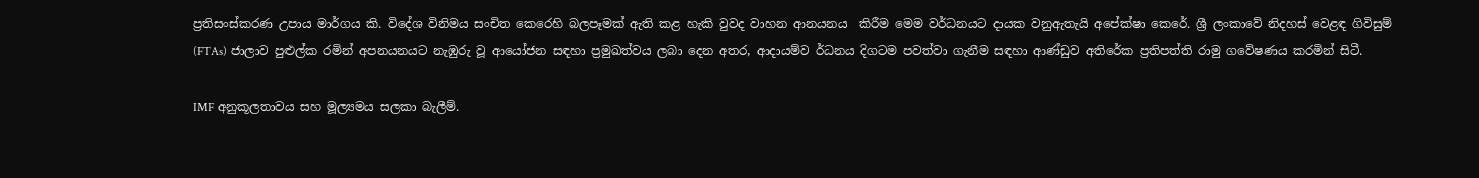ප්‍රතිසංස්කරණ උපාය මාර්ගය කි. විදේශ විනිමය සංචිත කෙරෙහි බලපෑමක් ඇති කළ හැකි වුවද වාහන ආනයනය  කිරීම මෙම වර්ධනයට දායක වනුඇතැයි අපේක්ෂා කෙරේ. ශ්‍රී ලංකාවේ නිදහස් වෙළඳ ගිවිසුම් (FTAs) ජාලාව පුළුල්ක රමින් අපනයනයට නැඹුරු වූ ආයෝජන සඳහා ප්‍රමුඛත්වය ලබා දෙන අතර, ආදායම්ව ර්ධනය දිගටම පවත්වා ගැනීම සඳහා ආණ්ඩුව අතිරේක ප්‍රතිපත්ති රාමු ගවේෂණය කරමින් සිටී.

IMF අනුකූලතාවය සහ මූල්‍යමය සලකා බැලීම්.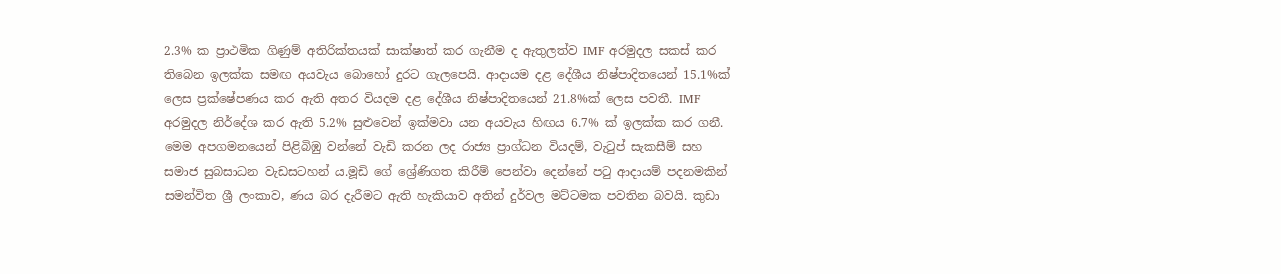2.3% ක ප්‍රාථමික ගිණුම් අතිරික්තයක් සාක්ෂාත් කර ගැනීම ද ඇතුලත්ව IMF අරමුදල සකස් කර තිබෙන ඉලක්ක සමඟ අයවැය බොහෝ දුරට ගැලපෙයි. ආදායම දළ දේශීය නිෂ්පාදිතයෙන් 15.1%ක් ලෙස ප්‍රක්ෂේපණය කර ඇති අතර වියදම දළ දේශීය නිෂ්පාදිතයෙන් 21.8%ක් ලෙස පවතී. IMF අරමුදල නිර්දේශ කර ඇති 5.2% සුළුවෙන් ඉක්මවා යන අයවැය හිඟය 6.7% ක් ඉලක්ක කර ගනී. මෙම අපගමනයෙන් පිළිබිඹු වන්නේ වැඩි කරන ලද රාජ්‍ය ප්‍රාග්ධන වියදම්, වැටුප් සැකසීම් සහ සමාජ සුබසාධන වැඩසටහන් ය.මූඩි ගේ ශ්‍රේණිගත කිරීම් පෙන්වා දෙන්නේ පටු ආදායම් පදනමකින් සමන්විත ශ්‍රී ලංකාව, ණය බර දැරීමට ඇති හැකියාව අතින් දුර්වල මට්ටමක පවතින බවයි. කුඩා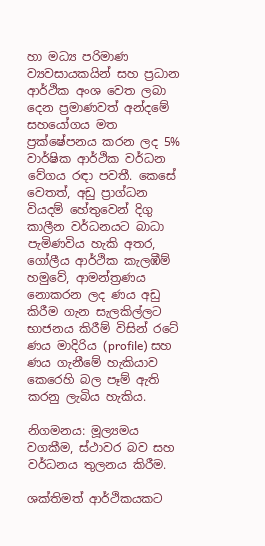හා මධ්‍ය පරිමාණ ව්‍යවසායකයින් සහ ප්‍රධාන ආර්ථික අංශ වෙත ලබා දෙන ප්‍රමාණවත් අන්දමේ සහයෝගය මත ප්‍රක්ෂේපනය කරන ලද 5% වාර්ෂික ආර්ථික වර්ධන වේගය රඳා පවතී. කෙසේ වෙතත්, අඩු ප්‍රාග්ධන වියදම් හේතුවෙන් දිගු කාලීන වර්ධනයට බාධා පැමිණවිය හැකි අතර, ගෝලීය ආර්ථික කැලඹීම් හමුවේ, ආමන්ත්‍රණය නොකරන ලද ණය අඩු කිරීම ගැන සැලකිල්ලට භාජනය කිරීම් විසින් රටේ ණය මාදිරිය (profile) සහ ණය ගැනීමේ හැකියාව කෙරෙහි බල පෑම් ඇති කරනු ලැබිය හැකිය.

නිගමනය: මූල්‍යමය වගකීම, ස්ථාවර බව සහ වර්ධනය තුලනය කිරීම.

ශක්තිමත් ආර්ථිකයකට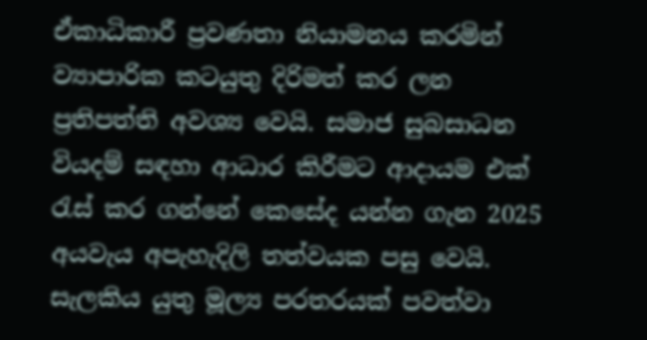ඒකාධිකාරී ප්‍රවණතා නියාමනය කරමින් ව්‍යාපාරික කටයුතු දිරිමත් කර ලන ප්‍රතිපත්ති අවශ්‍ය වෙයි. සමාජ සුබසාධන වියදම් සඳහා ආධාර කිරීමට ආදායම එක් රැස් කර ගන්නේ කෙසේද යන්න ගැන 2025 අයවැය අපැහැදිලි තත්වයක පසු වෙයි. සැලකිය යුතු මූල්‍ය පරතරයක් පවත්වා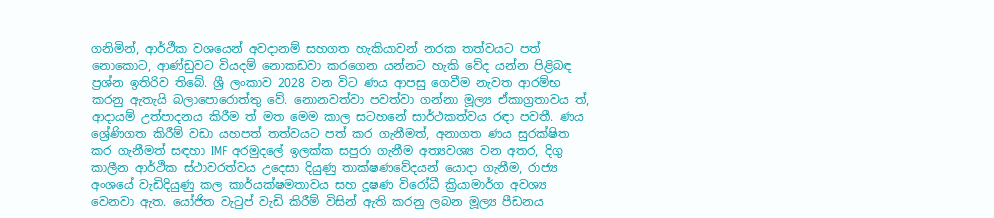ගනිමින්, ආර්ථීක වශයෙන් අවදානම් සහගත හැකියාවන් නරක තත්වයට පත් නොකොට, ආණ්ඩුවට වියදම් නොකඩවා කරගෙන යන්නට හැකි වේද යන්න පිළිබඳ ප්‍රශ්න ඉතිරිව තිබේ. ශ්‍රී ලංකාව 2028 වන විට ණය ආපසු ගෙවීම නැවත ආරම්භ කරනු ඇතැයි බලාපොරොත්තු වේ. නොනවත්වා පවත්වා ගන්නා මූල්‍ය ඒකාග්‍රතාවය ත්, ආදායම් උත්පාදනය කිරීම ත් මත මෙම කාල සටහනේ සාර්ථකත්වය රඳා පවතී. ණය ශ්‍රේණිගත කිරීම් වඩා යහපත් තත්වයට පත් කර ගැනීමත්, අනාගත ණය සුරක්ෂිත කර ගැනීමත් සඳහා IMF අරමුදලේ ඉලක්ක සපුරා ගැනීම අත්‍යවශ්‍ය වන අතර, දිගු කාලීන ආර්ථික ස්ථාවරත්වය උදෙසා දියුණු තාක්ෂණවේදයන් යොදා ගැනීම, රාජ්‍ය අංශයේ වැඩිදියුණු කල කාර්යක්ෂමතාවය සහ දූෂණ විරෝධී ක්‍රියාමාර්ග අවශ්‍ය වෙනවා ඇත. යෝජිත වැටුප් වැඩි කිරීම් විසින් ඇති කරනු ලබන මූල්‍ය පීඩනය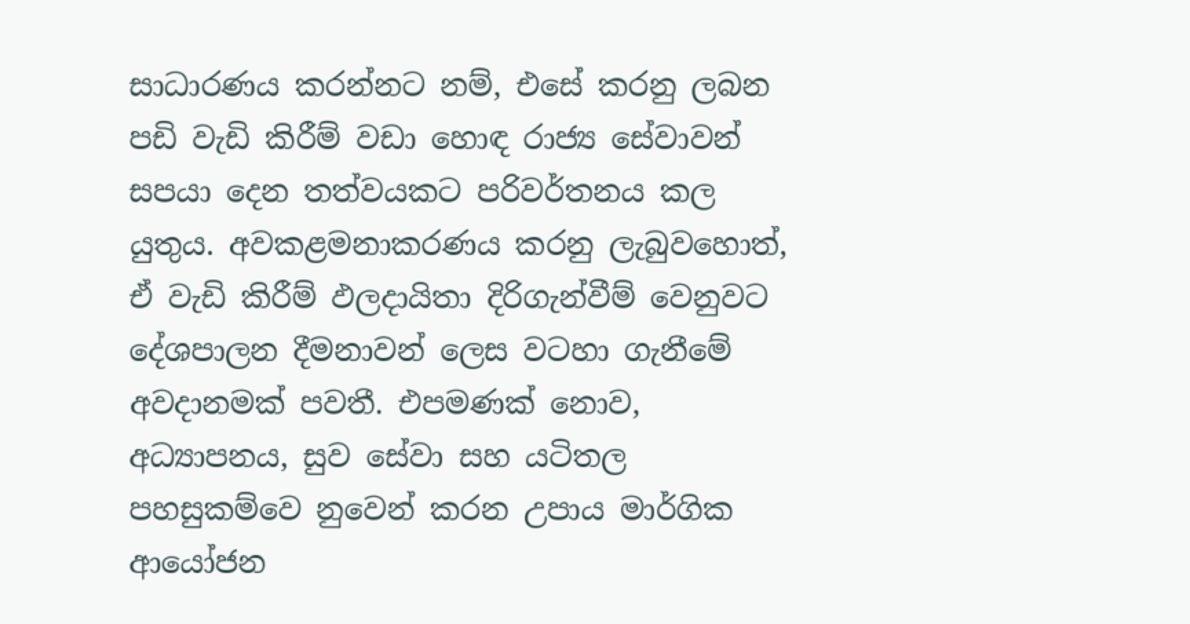සාධාරණය කරන්නට නම්, එසේ කරනු ලබන පඩි වැඩි කිරීම් වඩා හොඳ රාජ්‍ය සේවාවන් සපයා දෙන තත්වයකට පරිවර්තනය කල යුතුය. අවකළමනාකරණය කරනු ලැබුවහොත්, ඒ වැඩි කිරීම් ඵලදායිතා දිරිගැන්වීම් වෙනුවට දේශපාලන දීමනාවන් ලෙස වටහා ගැනීමේ අවදානමක් පවතී. එපමණක් නොව, අධ්‍යාපනය, සුව සේවා සහ යටිතල පහසුකම්වෙ නුවෙන් කරන උපාය මාර්ගික ආයෝජන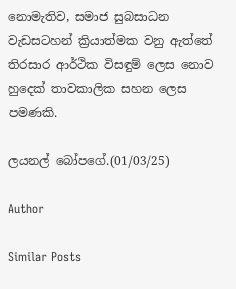නොමැතිව, සමාජ සුබසාධන වැඩසටහන් ක්‍රියාත්මක වනු ඇත්තේ තිරසාර ආර්ථික විසඳුම් ලෙස නොව හුදෙක් තාවකාලික සහන ලෙස පමණකි.

ලයනල් බෝපගේ.(01/03/25)

Author

Similar Posts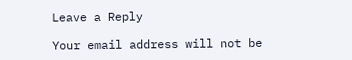Leave a Reply

Your email address will not be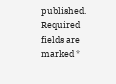published. Required fields are marked *